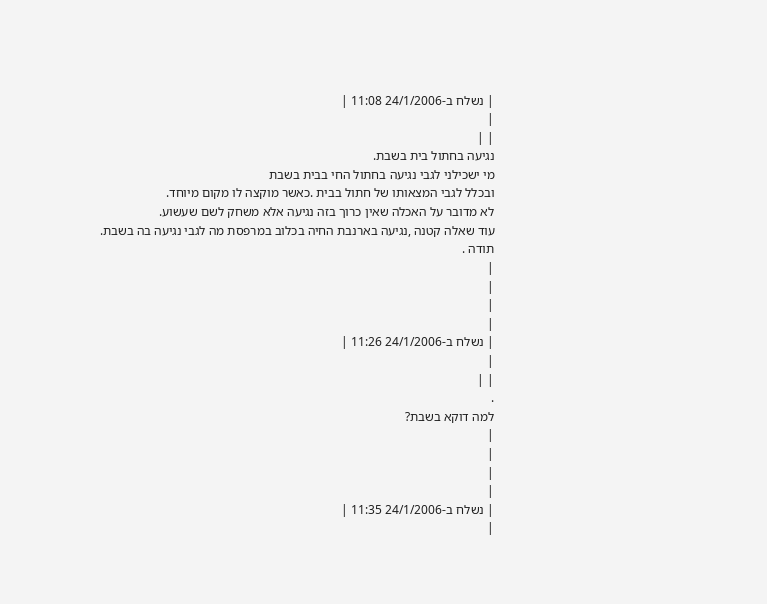| נשלח ב-24/1/2006 11:08 |
|
| |
נגיעה בחתול בית בשבת.
מי ישכילני לגבי נגיעה בחתול החי בבית בשבת
ובכלל לגבי המצאותו של חתול בבית .כאשר מוקצה לו מקום מיוחד.
לא מדובר על האכלה שאין כרוך בזה נגיעה אלא משחק לשם שעשוע.
עוד שאלה קטנה ,נגיעה בארנבת החיה בכלוב במרפסת מה לגבי נגיעה בה בשבת.
תודה .
|
|
|
|
| נשלח ב-24/1/2006 11:26 |
|
| |
.
למה דוקא בשבת?
|
|
|
|
| נשלח ב-24/1/2006 11:35 |
|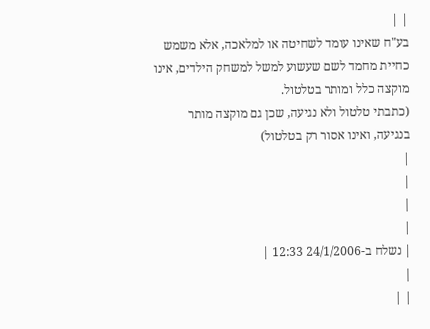| |
בע"ח שאינו עומד לשחיטה או למלאכה, אלא משמש כחיית מחמד לשם שעשוע למשל למשחק הילדים, אינו מוקצה כלל ומותר בטלטול.
(כתבתי טלטול ולא נגיעה, שכן גם מוקצה מותר בנגיעה, ואינו אסור רק בטלטול)
|
|
|
|
| נשלח ב-24/1/2006 12:33 |
|
| |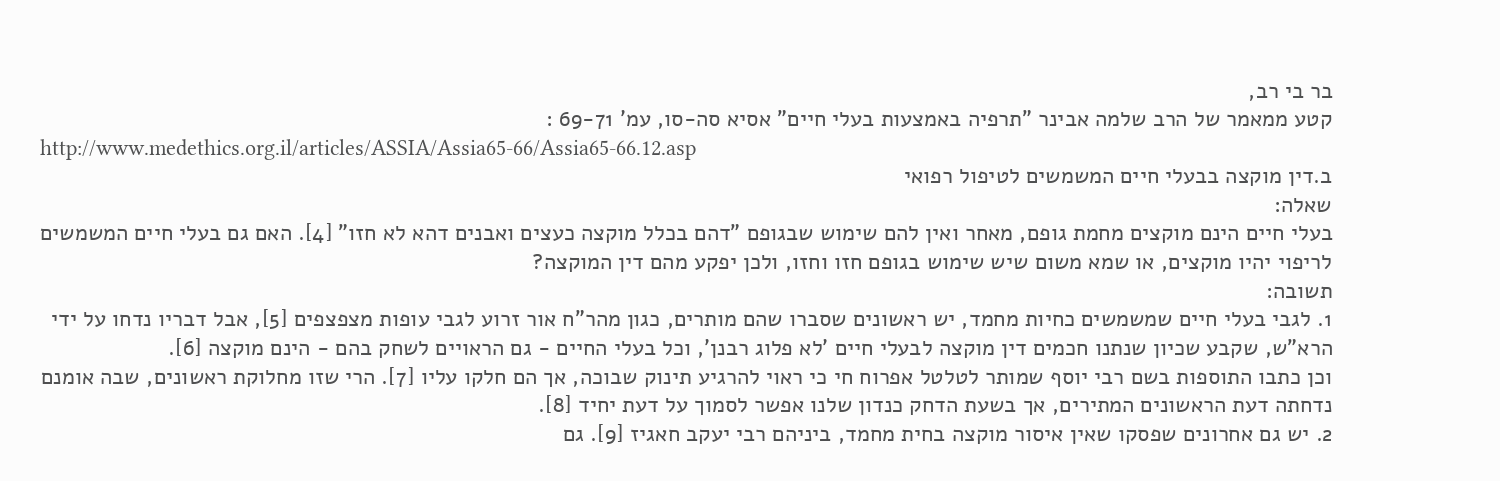בר בי רב,
קטע ממאמר של הרב שלמה אבינר "תרפיה באמצעות בעלי חיים" אסיא סה-סו, עמ' 69-71 :
http://www.medethics.org.il/articles/ASSIA/Assia65-66/Assia65-66.12.asp
ב.דין מוקצה בבעלי חיים המשמשים לטיפול רפואי
שאלה:
בעלי חיים הינם מוקצים מחמת גופם, מאחר ואין להם שימוש שבגופם "דהם בכלל מוקצה כעצים ואבנים דהא לא חזו" [4]. האם גם בעלי חיים המשמשים לריפוי יהיו מוקצים, או שמא משום שיש שימוש בגופם חזו וחזו, ולכן יפקע מהם דין המוקצה?
תשובה:
1. לגבי בעלי חיים שמשמשים כחיות מחמד, יש ראשונים שסברו שהם מותרים, כגון מהר"ח אור זרוע לגבי עופות מצפצפים [5], אבל דבריו נדחו על ידי הרא"ש, שקבע שכיון שנתנו חכמים דין מוקצה לבעלי חיים 'לא פלוג רבנן', וכל בעלי החיים - גם הראויים לשחק בהם - הינם מוקצה [6].
וכן כתבו התוספות בשם רבי יוסף שמותר לטלטל אפרוח חי כי ראוי להרגיע תינוק שבוכה, אך הם חלקו עליו [7]. הרי שזו מחלוקת ראשונים, שבה אומנם נדחתה דעת הראשונים המתירים, אך בשעת הדחק כנדון שלנו אפשר לסמוך על דעת יחיד [8].
2. יש גם אחרונים שפסקו שאין איסור מוקצה בחית מחמד, ביניהם רבי יעקב חאגיז [9]. גם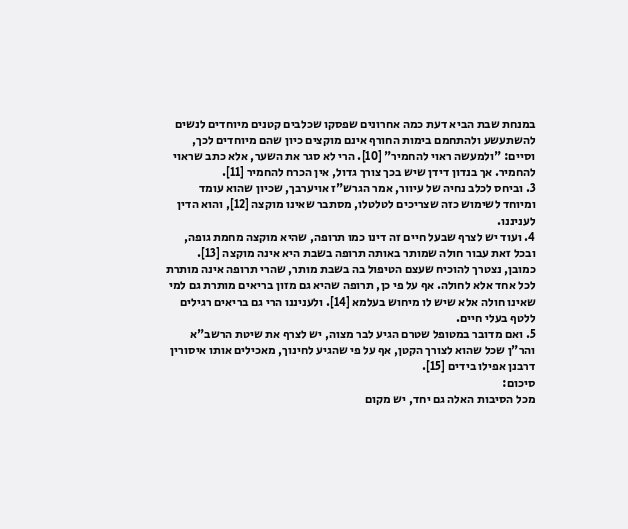במנחת שבת הביא דעת כמה אחרונים שפסקו שכלבים קטנים מיוחדים לנשים להשתעשע ולהתחמם בימות החורף אינם מוקצים כיון שהם מיוחדים לכך, וסיים: "ולמעשה ראוי להחמיר" [10]. הרי לא סגר את השער, אלא כתב שראוי להחמיר. אך בנדון דידן שיש בכך צורך גדול, אין הכרח להחמיר [11].
3. וביחס לכלב נחיה של עיוור, אמר הגרש"ז אויערבך, שכיון שהוא עומד ומיוחד לשימוש כזה שצריכים לטלטלו, מסתבר שאינו מוקצה [12], והוא הדין לעניננו.
4. ועוד יש לצרף שבעל חיים זה דינו כמו תרופה, שהיא מוקצה מחמת גופה, ובכל זאת עבור חולה שמותר באותה תרופה בשבת היא אינה מוקצה [13]. כמובן, נצטרך להוכיח שעצם הטיפול בה בשבת מותר, שהרי תרופה אינה מותרת לכל אחד אלא לחולה. אף על פי כן, תרופה שהיא גם מזון בריאים מותרת גם למי שאינו חולה אלא שיש לו מיחוש בעלמא [14]. ולעניננו הרי גם בריאים רגילים ללטף בעלי חיים.
5. ואם מדובר במטופל שטרם הגיע לבר מצוה, יש לצרף את שיטת הרשב"א והר"ן שכל שהוא לצורך הקטן, אף על פי שהגיע לחינוך, מאכילים אותו איסורין דרבנן אפילו בידים [15].
סיכום:
מכל הסיבות האלה גם יחד, יש מקום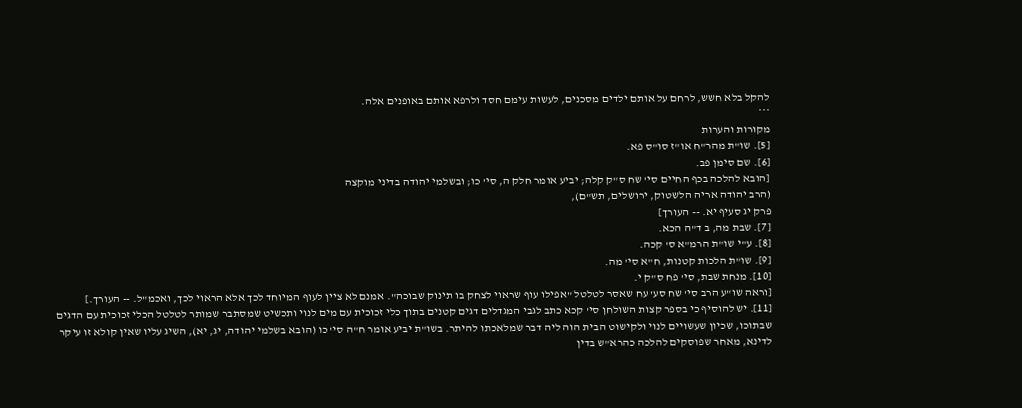להקל בלא חשש, לרחם על אותם ילדים מסכנים, לעשות עימם חסד ולרפא אותם באופנים אלה.
***
מקורות והערות
[5]. שו"ת מהר"ח או"ז סו"ס פא.
[6]. שם סימן פב.
[הובא להלכה בכף החיים סי' שח ס"ק קלה; יביע אומר חלק ה, סי' כו; ובשלמי יהודה בדיני מוקצה
(הרב יהודה אריה הלשטוק, ירושלים, תש"ם),
פרק יג סעיף יא. -- העורך]
[7]. שבת מה, ב ד"ה הכא.
[8]. ע"י שו"ת הרמ"א ס' קכה.
[9]. שו"ת הלכות קטנות, ח"א סי' מה.
[10]. מנחת שבת, סי' פח ס"ק י.
[וראה שו"ע הרב סי' שח סע' עח שאסר לטלטל "אפילו עוף שראוי לצחק בו תינוק שבוכה". אמנם לא ציין לעוף המיוחד לכך אלא הראוי לכך, ואכמ"ל. -- העורך.]
[11]. יש להוסיף כי בספר קצות השולחן סי' קכא כתב לגבי המגדלים דגים קטנים בתוך כלי זכוכית עם מים לנוי ותכשיט שמסתבר שמותר לטלטל הכלי זכוכית עם הדגים שבתוכו, שכיון שעשויים לנוי ולקישוט הבית הוה ליה דבר שמלאכתו להיתר. בשו"ת יביע אומר ח"ה סי' כו (הובא בשלמי יהודה, יג, יא), השיג עליו שאין קולא זו עיקר לדינא, מאחר שפוסקים להלכה כהרא"ש בדין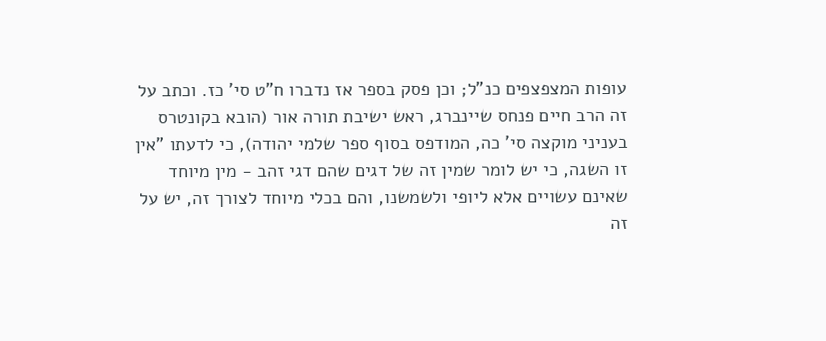עופות המצפצפים כנ"ל; וכן פסק בספר אז נדברו ח"ט סי' כז. וכתב על זה הרב חיים פנחס שיינברג, ראש ישיבת תורה אור (הובא בקונטרס בעניני מוקצה סי' כה, המודפס בסוף ספר שלמי יהודה), כי לדעתו "אין זו השגה, כי יש לומר שמין זה של דגים שהם דגי זהב - מין מיוחד שאינם עשויים אלא ליופי ולשמשנו, והם בכלי מיוחד לצורך זה, יש על זה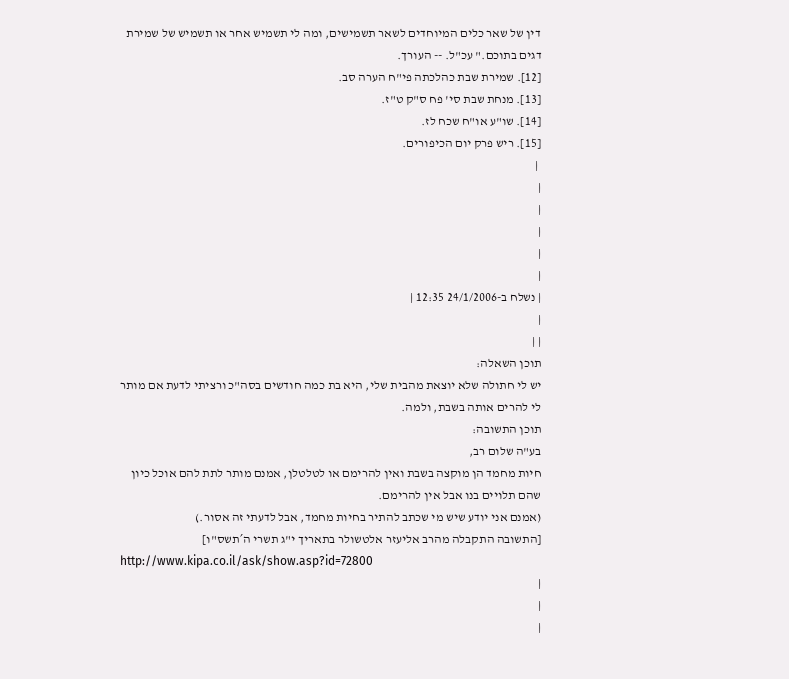דין של שאר כלים המיוחדים לשאר תשמישים, ומה לי תשמיש אחר או תשמיש של שמירת דגים בתוכם." עכ"ל. -- העורך.
[12]. שמירת שבת כהלכתה פי"ח הערה סב.
[13]. מנחת שבת סי' פח ס"ק ט"ז.
[14]. שו"ע או"ח שכח לז.
[15]. ריש פרק יום הכיפורים.
 |
|
|
|
|
|
| נשלח ב-24/1/2006 12:35 |
|
| |
תוכן השאלה:
יש לי חתולה שלא יוצאת מהבית שלי, היא בת כמה חודשים בסה"כ ורציתי לדעת אם מותר לי להרים אותה בשבת, ולמה.
תוכן התשובה:
בע"ה שלום רב,
חיות מחמד הן מוקצה בשבת ואין להרימם או לטלטלן, אמנם מותר לתת להם אוכל כיון שהם תלויים בנו אבל אין להרימם.
(אמנם אני יודע שיש מי שכתב להתיר בחיות מחמד, אבל לדעתי זה אסור.)
[התשובה התקבלה מהרב אליעזר אלטשולר בתאריך י"ג תשרי ה´תשס"ו]
http://www.kipa.co.il/ask/show.asp?id=72800
|
|
|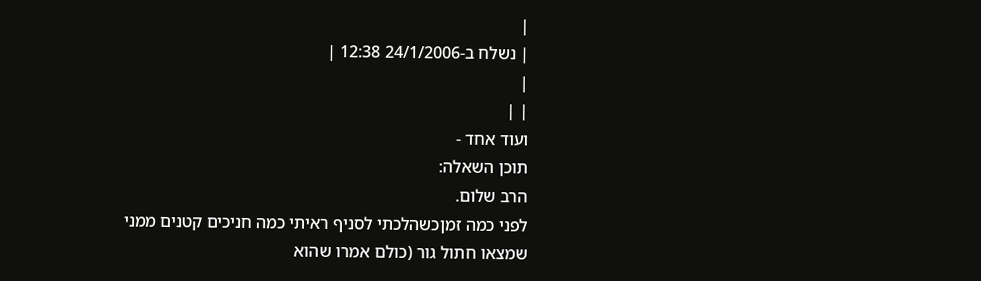|
| נשלח ב-24/1/2006 12:38 |
|
| |
ועוד אחד -
תוכן השאלה:
הרב שלום.
לפני כמה זמןכשהלכתי לסניף ראיתי כמה חניכים קטנים ממני שמצאו חתול גור (כולם אמרו שהוא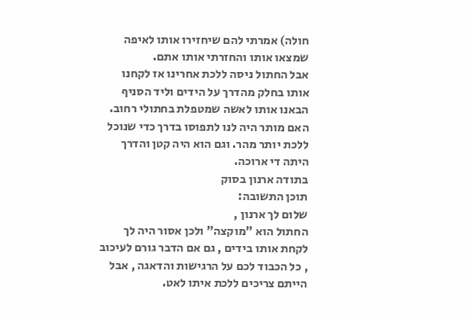חולה) אמרתי להם שיחזירו אותו לאיפה שמצאו אותו והחזרתי אותו אתם.
אבל החתול ניסה ללכת אחרינו אז לקחנו אותו בחלק מהדרך על הידים וליד הסניף הבאנו אותו לאשה שמטפלת בחתולי רחוב.
האם מותר היה לנו לתפוסו בדרך כדי שנוכל ללכת יותר מהר. וגם הוא היה קטן והדרך היתה די ארוכה.
בתודה ארנון בסוק
תוכן התשובה:
שלום לך ארנון ,
החתול הוא "מוקצה" ולכן אסור היה לך לקחת אותו בידים , גם אם הדבר גורם לעיכוב , כל הכבוד לכם על הרגישות והדאגה , אבל הייתם צריכים ללכת איתו לאט.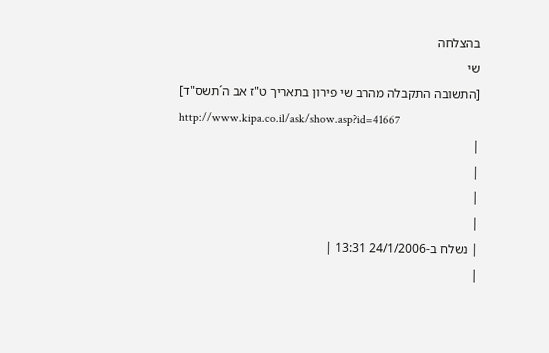בהצלחה
שי
[התשובה התקבלה מהרב שי פירון בתאריך ט"ז אב ה´תשס"ד]
http://www.kipa.co.il/ask/show.asp?id=41667
|
|
|
|
| נשלח ב-24/1/2006 13:31 |
|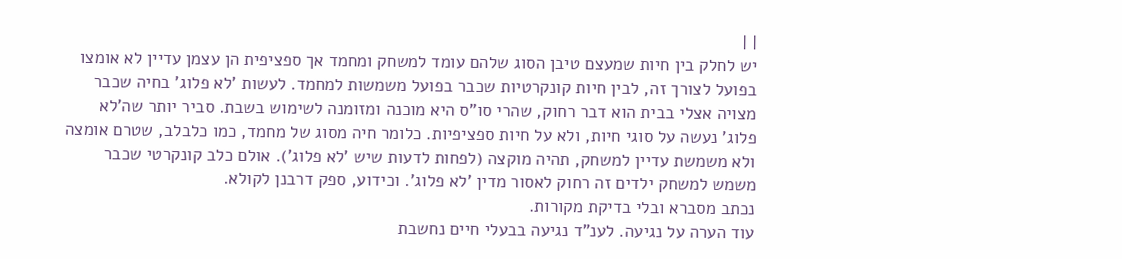| |
יש לחלק בין חיות שמעצם טיבן הסוג שלהם עומד למשחק ומחמד אך ספציפית הן עצמן עדיין לא אומצו בפועל לצורך זה, לבין חיות קונקרטיות שכבר בפועל משמשות למחמד. לעשות 'לא פלוג' בחיה שכבר מצויה אצלי בבית הוא דבר רחוק, שהרי סו"ס היא מוכנה ומזומנה לשימוש בשבת. סביר יותר שה'לא פלוג' נעשה על סוגי חיות, ולא על חיות ספציפיות. כלומר חיה מסוג של מחמד, כמו כלבלב, שטרם אומצה ולא משמשת עדיין למשחק, תהיה מוקצה (לפחות לדעות שיש 'לא פלוג'). אולם כלב קונקרטי שכבר משמש למשחק ילדים זה רחוק לאסור מדין 'לא פלוג'. וכידוע, ספק דרבנן לקולא.
נכתב מסברא ובלי בדיקת מקורות.
עוד הערה על נגיעה. לענ"ד נגיעה בבעלי חיים נחשבת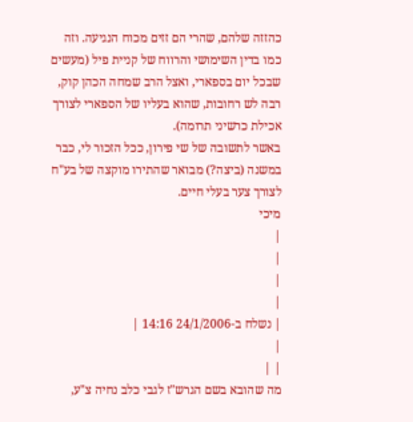כהזזה שלהם, שהרי הם זזים מכוח הנגיעה. וזה כמו בדין השימושי והרווח של קניית פיל (מעשים שבכל יום בספארי, ואצל הרב שמחה הכהן קוק, רבה לש רחובות, שהוא בעליו של הספארי לצורך אכילת כרשיני תרומה).
באשר לתשובה של שי פירון, ככל הזכור לי, כבר במשנה (ביצה?) מבואר שהתירו מוקצה של בע"ח לצורך צער בעלי חיים.
מיכי
|
|
|
|
| נשלח ב-24/1/2006 14:16 |
|
| |
מה שהובא בשם הגרש"ז לגבי כלב נחיה צ"ע,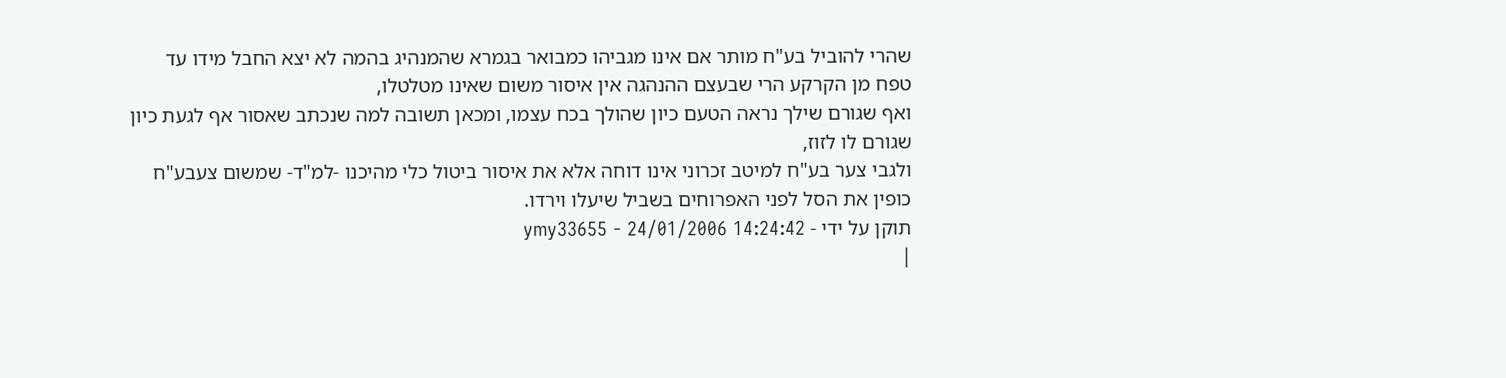שהרי להוביל בע"ח מותר אם אינו מגביהו כמבואר בגמרא שהמנהיג בהמה לא יצא החבל מידו עד טפח מן הקרקע הרי שבעצם ההנהגה אין איסור משום שאינו מטלטלו,
ואף שגורם שילך נראה הטעם כיון שהולך בכח עצמו, ומכאן תשובה למה שנכתב שאסור אף לגעת כיון שגורם לו לזוז,
ולגבי צער בע"ח למיטב זכרוני אינו דוחה אלא את איסור ביטול כלי מהיכנו -למ"ד- שמשום צעבע"ח כופין את הסל לפני האפרוחים בשביל שיעלו וירדו.
תוקן על ידי - ymy33655 - 24/01/2006 14:24:42
|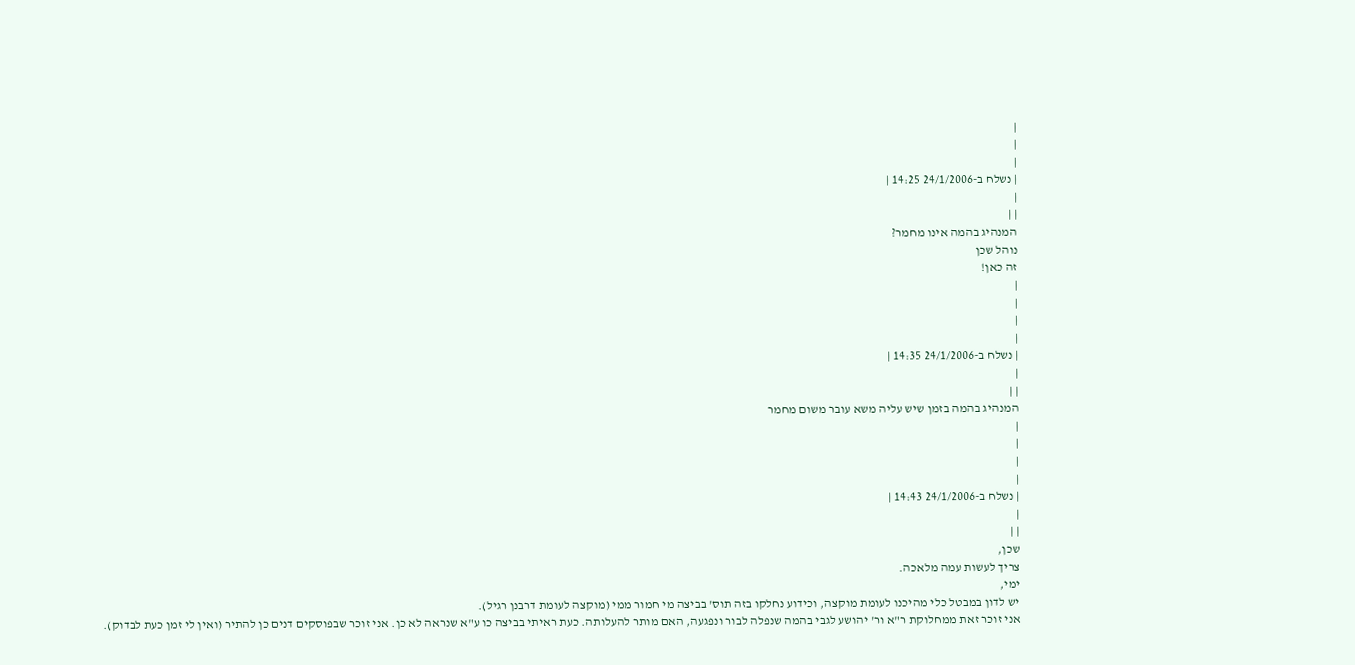|
|
|
| נשלח ב-24/1/2006 14:25 |
|
| |
המנהיג בהמה אינו מחמר?
נוהל שכן
זה כאן!
|
|
|
|
| נשלח ב-24/1/2006 14:35 |
|
| |
המנהיג בהמה בזמן שיש עליה משא עובר משום מחמר
|
|
|
|
| נשלח ב-24/1/2006 14:43 |
|
| |
שכן,
צריך לעשות עמה מלאכה.
ימי,
יש לדון במבטל כלי מהיכנו לעומת מוקצה, וכידוע נחלקו בזה תוס' בביצה מי חמור ממי (מוקצה לעומת דרבנן רגיל).
אני זוכר זאת ממחלוקת ר"א ור' יהושע לגבי בהמה שנפלה לבור ונפגעה, האם מותר להעלותה. כעת ראיתי בביצה כו ע"א שנראה לא כן. אני זוכר שבפוסקים דנים כן להתיר (ואין לי זמן כעת לבדוק).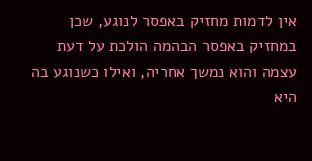אין לדמות מחזיק באפסר לנוגע, שכן במחזיק באפסר הבהמה הולכת על דעת עצמה והוא נמשך אחריה, ואילו כשנוגע בה היא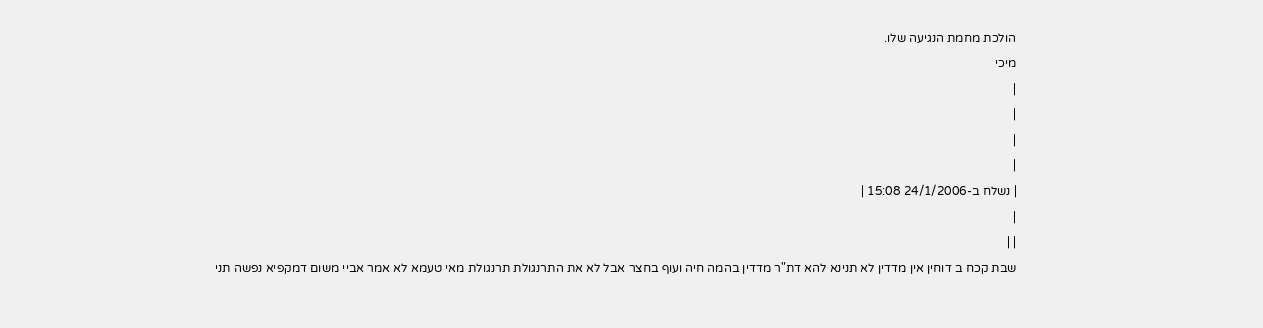הולכת מחמת הנגיעה שלו.
מיכי
|
|
|
|
| נשלח ב-24/1/2006 15:08 |
|
| |
שבת קכח ב דוחין אין מדדין לא תנינא להא דת"ר מדדין בהמה חיה ועוף בחצר אבל לא את התרנגולת תרנגולת מאי טעמא לא אמר אביי משום דמקפיא נפשה תני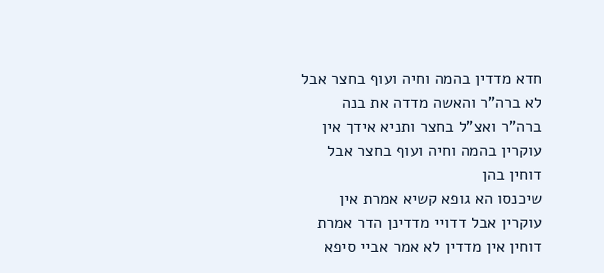חדא מדדין בהמה וחיה ועוף בחצר אבל לא ברה"ר והאשה מדדה את בנה ברה"ר ואצ"ל בחצר ותניא אידך אין עוקרין בהמה וחיה ועוף בחצר אבל דוחין בהן
שיכנסו הא גופא קשיא אמרת אין עוקרין אבל דדויי מדדינן הדר אמרת דוחין אין מדדין לא אמר אביי סיפא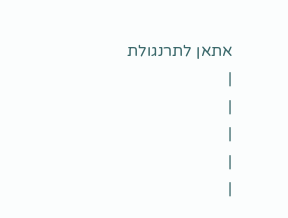אתאן לתרנגולת
|
|
|
|
|